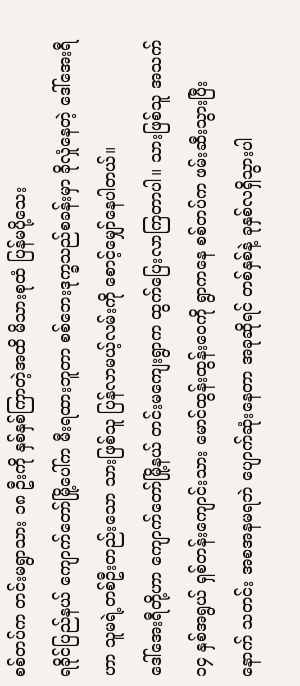စစ်တပ်က တင်းမရွာသား ၁၈ ဦးကို နှစ်နှစ်ကြာတဲ့အထိ မိသားစုထံ ပြန်မပို့သေး
ရခိုင်ပြည်နယ် ကျောက်တော်မြို့ပေါ်က မီးရထားဘူတာ စစ်ဘေးဒုက္ခသည်စခန်းမှာ ခိုလှုံနေတဲ့ ဒေါ်အေးရီဟာ သူမရဲ့တစ်ဦးတည်းသော သားဖြစ်သူ ပြန်လာမယ့်လမ်းကို စောင့်မျှော်နေပါတယ်။
ဒေါ်အေးရီတို့ဟာ ကျောက်တော်မြို့နယ် တင်းမကျေးရွာက ထွက်ပြေးလာကြတာပါ။ သားဖြစ်သူ အသက် ၁၄ နှစ်အရွယ် ရှစ်တန်းကျောင်းသား မောင်ထွန်းထွန်းဝေကို ရွာကနေ စစ်တပ်က ဖမ်းဆီးသွားပြီးနောက် သတင်း အစအနမရဘဲ ပျောက်ဆုံးနေတာ အခုဆိုရင် တစ်နှစ်နဲ့ ခုနှစ်လရှိသွားပါ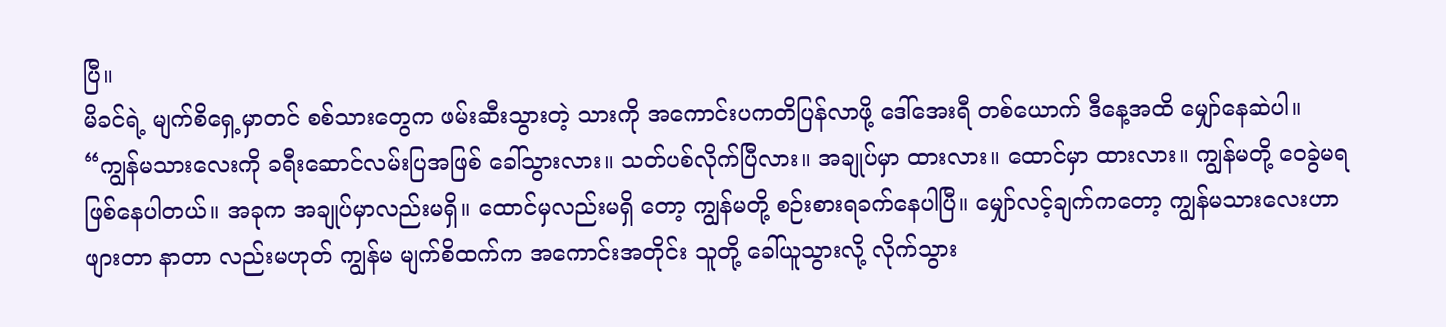ပြီ။
မိခင်ရဲ့ မျက်စိရှေ့မှာတင် စစ်သားတွေက ဖမ်းဆီးသွားတဲ့ သားကို အကောင်းပကတိပြန်လာဖို့ ဒေါ်အေးရီ တစ်ယောက် ဒီနေ့အထိ မျှော်နေဆဲပါ။
“ကျွန်မသားလေးကို ခရီးဆောင်လမ်းပြအဖြစ် ခေါ်သွားလား။ သတ်ပစ်လိုက်ပြီလား။ အချုပ်မှာ ထားလား။ ထောင်မှာ ထားလား။ ကျွန်မတို့ ဝေခွဲမရဖြစ်နေပါတယ်။ အခုက အချုပ်မှာလည်းမရှိ။ ထောင်မှလည်းမရှိ တော့ ကျွန်မတို့ စဉ်းစားရခက်နေပါပြီ။ မျှော်လင့်ချက်ကတော့ ကျွန်မသားလေးဟာ ဖျားတာ နာတာ လည်းမဟုတ် ကျွန်မ မျက်စိထက်က အကောင်းအတိုင်း သူတို့ ခေါ်ယူသွားလို့ လိုက်သွား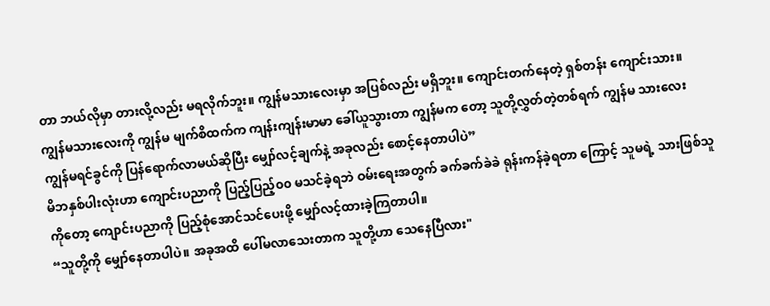တာ ဘယ်လိုမှာ တားလို့လည်း မရလိုက်ဘူး။ ကျွန်မသားလေးမှာ အပြစ်လည်း မရှိဘူး။ ကျောင်းတက်နေတဲ့ ရှစ်တန်း ကျောင်းသား။ ကျွန်မသားလေးကို ကျွန်မ မျက်စိထက်က ကျန်းကျန်းမာမာ ခေါ်ယူသွားတာ ကျွန်မက တော့ သူတို့လွှတ်တဲ့တစ်ရက် ကျွန်မ သားလေး ကျွန်မရင်ခွင်ကို ပြန်ရောက်လာမယ်ဆိုပြီး မျှော်လင့်ချက်နဲ့ အခုလည်း စောင့်နေတာပါပဲ”
မိဘနှစ်ပါးလုံးဟာ ကျောင်းပညာကို ပြည့်ပြည့်၀၀ မသင်ခဲ့ရဘဲ ဝမ်းရေးအတွက် ခက်ခက်ခဲခဲ ရုန်းကန်ခဲ့ရတာ ကြောင့် သူမရဲ့ သားဖြစ်သူကိုတော့ ကျောင်းပညာကို ပြည့်စုံအောင်သင်ပေးဖို့ မျှော်လင့်ထားခဲ့ကြတာပါ။
“သူတို့ကို မျှော်နေတာပါပဲ။ အခုအထိ ပေါ်မလာသေးတာက သူတို့ဟာ သေနေပြီလား"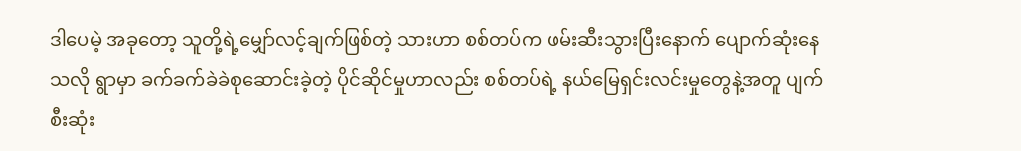ဒါပေမဲ့ အခုတော့ သူတို့ရဲ့မျှော်လင့်ချက်ဖြစ်တဲ့ သားဟာ စစ်တပ်က ဖမ်းဆီးသွားပြီးနောက် ပျောက်ဆုံးနေ သလို ရွာမှာ ခက်ခက်ခဲခဲစုဆောင်းခဲ့တဲ့ ပိုင်ဆိုင်မှုဟာလည်း စစ်တပ်ရဲ့ နယ်မြေရှင်းလင်းမှုတွေနဲ့အတူ ပျက်စီးဆုံး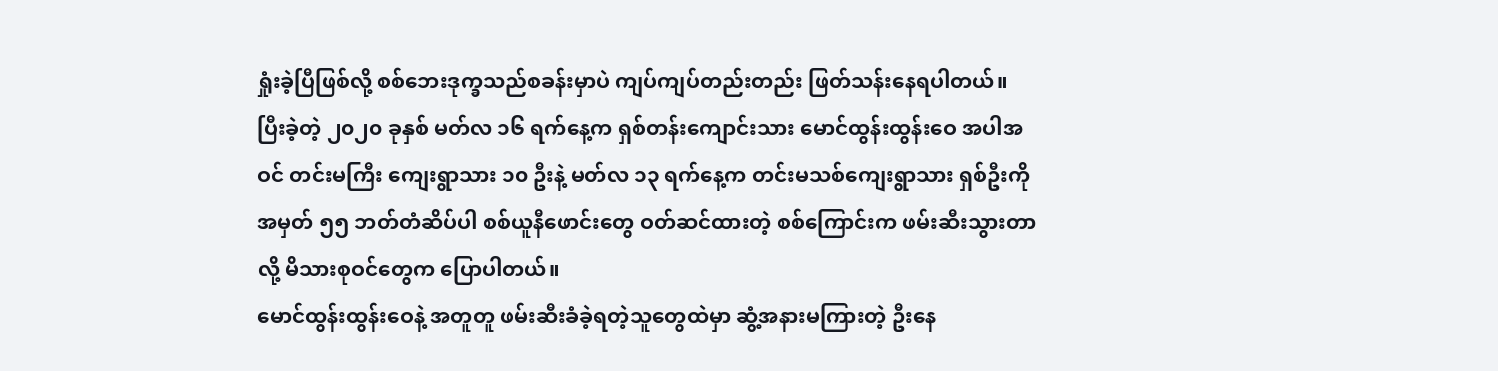ရှုံးခဲ့ပြီဖြစ်လို့ စစ်ဘေးဒုက္ခသည်စခန်းမှာပဲ ကျပ်ကျပ်တည်းတည်း ဖြတ်သန်းနေရပါတယ်။
ပြီးခဲ့တဲ့ ၂၀၂၀ ခုနှစ် မတ်လ ၁၆ ရက်နေ့က ရှစ်တန်းကျောင်းသား မောင်ထွန်းထွန်းဝေ အပါအဝင် တင်းမကြီး ကျေးရွာသား ၁၀ ဦးနဲ့ မတ်လ ၁၃ ရက်နေ့က တင်းမသစ်ကျေးရွာသား ရှစ်ဦးကို အမှတ် ၅၅ ဘတ်တံဆိပ်ပါ စစ်ယူနီဖောင်းတွေ ဝတ်ဆင်ထားတဲ့ စစ်ကြောင်းက ဖမ်းဆီးသွားတာလို့ မိသားစုဝင်တွေက ပြောပါတယ်။
မောင်ထွန်းထွန်းဝေနဲ့ အတူတူ ဖမ်းဆီးခံခဲ့ရတဲ့သူတွေထဲမှာ ဆွံ့အနားမကြားတဲ့ ဦးနေ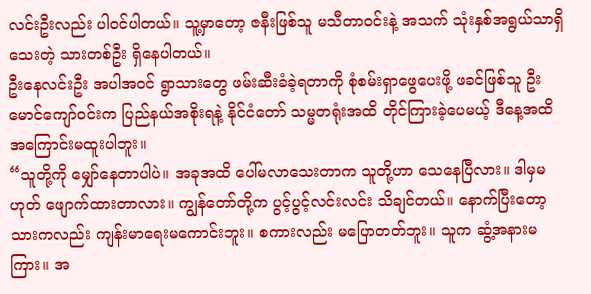လင်းဦးလည်း ပါဝင်ပါတယ်။ သူ့မှာတော့ ဇနီးဖြစ်သူ မသီတာဝင်းနဲ့ အသက် သုံးနှစ်အရွယ်သာရှိသေးတဲ့ သားတစ်ဦး ရှိနေပါတယ်။
ဦးနေလင်းဦး အပါအဝင် ရွာသားတွေ ဖမ်းဆီးခံခဲ့ရတာကို စုံစမ်းရှာဖွေပေးဖို့ ဖခင်ဖြစ်သူ ဦးမောင်ကျော်ဝင်းက ပြည်နယ်အစိုးရနဲ့ နိုင်ငံတော် သမ္မတရုံးအထိ တိုင်ကြားခဲ့ပေမယ့် ဒီနေ့အထိ အကြောင်းမထူးပါဘူး။
“သူတို့ကို မျှော်နေတာပါပဲ။ အခုအထိ ပေါ်မလာသေးတာက သူတို့ဟာ သေနေပြီလား။ ဒါမှမဟုတ် ဖျောက်ထားတာလား။ ကျွန်တော်တို့က ပွင့်ပွင့်လင်းလင်း သိချင်တယ်။ နောက်ပြီးတော့ သားကလည်း ကျန်းမာရေးမကောင်းဘူး။ စကားလည်း မပြောတတ်ဘူး။ သူက ဆွံ့အနားမကြား။ အ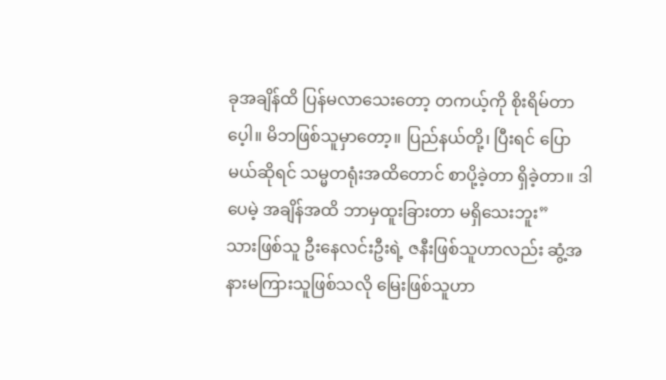ခုအချိန်ထိ ပြန်မလာသေးတော့ တကယ့်ကို စိုးရိမ်တာပေ့ါ။ မိဘဖြစ်သူမှာတော့။ ပြည်နယ်တို့၊ ပြီးရင် ပြောမယ်ဆိုရင် သမ္မတရုံးအထိတောင် စာပို့ခဲ့တာ ရှိခဲ့တာ။ ဒါပေမဲ့ အချိန်အထိ ဘာမှထူးခြားတာ မရှိသေးဘူး”
သားဖြစ်သူ ဦးနေလင်းဦးရဲ့ ဇနီးဖြစ်သူဟာလည်း ဆွံ့အနားမကြားသူဖြစ်သလို မြေးဖြစ်သူဟာ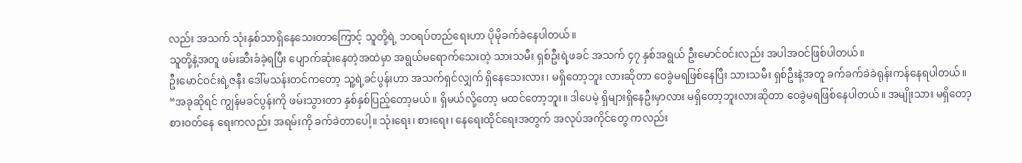လည်း အသက် သုံးနှစ်သာရှိနေသေးတာကြောင့် သူတို့ရဲ့ ဘဝရပ်တည်ရေးဟာ ပိုမိုခက်ခဲနေပါတယ်။
သူတို့နဲ့အတူ ဖမ်းဆီးခံခဲ့ရပြီး ပျောက်ဆုံးနေတဲ့အထဲမှာ အရွယ်မရောက်သေးတဲ့ သားသမီး ရှစ်ဦးရဲ့ဖခင် အသက် ၄၇ နှစ်အရွယ် ဦးမောင်ဝင်းလည်း အပါအဝင်ဖြစ်ပါတယ်။
ဦးမောင်ဝင်းရဲ့ဇနီး ဒေါ်မသန်းတင်ကတော့ သူ့ရဲ့ခင်ပွန်းဟာ အသက်ရှင်လျှက် ရှိနေသေးလား၊ မရှိတော့ဘူး လားဆိုတာ ဝေခွဲမရဖြစ်နေပြီး သားသမီး ရှစ်ဦးနဲ့အတူ ခက်ခက်ခဲခဲရုန်းကန်နေရပါတယ်။
“အခုဆိုရင် ကျွန်မခင်ပွန်းကို ဖမ်းသွားတာ နှစ်နှစ်ပြည့်တော့မယ်။ ရှိမယ်လို့တော့ မထင်တော့ဘူး။ ဒါပေမဲ့ ရှိများရှိနေဦးမှာလား မရှိတော့ဘူးလားဆိုတာ ဝေခွဲမရဖြစ်နေပါတယ်။ အမျိုးသား မရှိတော့ စားဝတ်နေ ရေးကလည်း အရမ်းကို ခက်ခဲတာပေါ့။ သုံးရေး၊ စားရေး၊ နေရေးထိုင်ရေးအတွက် အလုပ်အကိုင်တွေ ကလည်း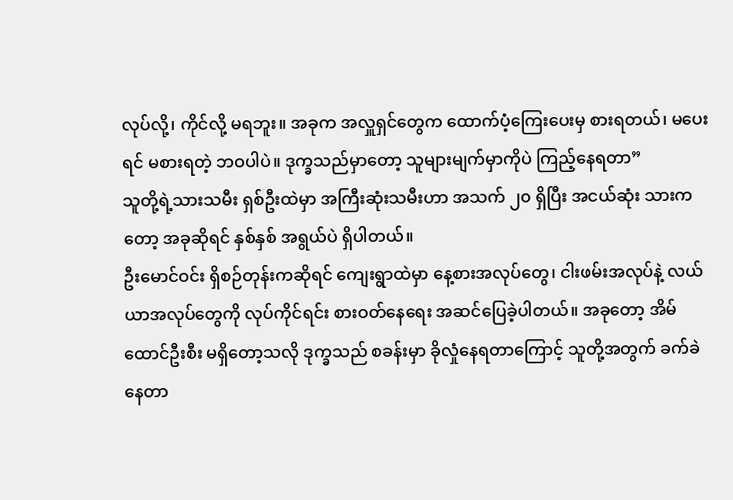လုပ်လို့၊ ကိုင်လို့ မရဘူး။ အခုက အလှူရှင်တွေက ထောက်ပံ့ကြေးပေးမှ စားရတယ်၊ မပေးရင် မစားရတဲ့ ဘဝပါပဲ။ ဒုက္ခသည်မှာတော့ သူများမျက်မှာကိုပဲ ကြည့်နေရတာ”
သူတို့ရဲ့သားသမီး ရှစ်ဦးထဲမှာ အကြီးဆုံးသမီးဟာ အသက် ၂၀ ရှိပြီး အငယ်ဆုံး သားကတော့ အခုဆိုရင် နှစ်နှစ် အရွယ်ပဲ ရှိပါတယ်။
ဦးမောင်ဝင်း ရှိစဉ်တုန်းကဆိုရင် ကျေးရွာထဲမှာ နေ့စားအလုပ်တွေ၊ ငါးဖမ်းအလုပ်နဲ့ လယ်ယာအလုပ်တွေကို လုပ်ကိုင်ရင်း စားဝတ်နေရေး အဆင်ပြေခဲ့ပါတယ်။ အခုတော့ အိမ်ထောင်ဦးစီး မရှိတော့သလို ဒုက္ခသည် စခန်းမှာ ခိုလှုံနေရတာကြောင့် သူတို့အတွက် ခက်ခဲနေတာ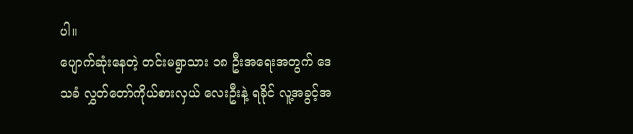ပါ။
ပျောက်ဆုံးနေတဲ့ တင်းမရွာသား ၁၈ ဦးအရေးအတွက် ဒေသခံ လွှတ်တော်ကိုယ်စားလှယ် လေးဦးနဲ့ ရခိုင် လူ့အခွင့်အ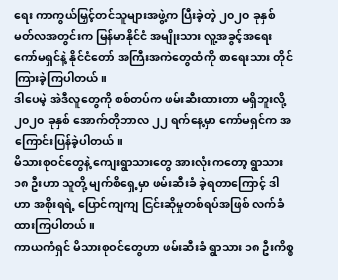ရေး ကာကွယ်မြှင့်တင်သူများအဖွဲ့က ပြီးခဲ့တဲ့ ၂၀၂၀ ခုနှစ် မတ်လအတွင်းက မြန်မာနိုင်ငံ အမျိုးသား လူ့အခွင့်အရေးကော်မရှင်နဲ့ နိုင်ငံတော် အကြီးအကဲတွေထံကို စာရေးသား တိုင်ကြားခဲ့ကြပါတယ်။
ဒါပေမဲ့ အဲဒီလူတွေကို စစ်တပ်က ဖမ်းဆီးထားတာ မရှိဘူးလို့ ၂၀၂၀ ခုနှစ် အောက်တိုဘာလ ၂၂ ရက်နေ့မှာ ကော်မရှင်က အကြောင်းပြန်ခဲ့ပါတယ်။
မိသားစုဝင်တွေနဲ့ ကျေးရွာသားတွေ အားလုံးကတော့ ရွာသား ၁၈ ဦးဟာ သူတို့ မျက်စိရှေ့မှာ ဖမ်းဆီးခံ ခဲ့ရတာကြောင့် ဒါဟာ အစိုးရရဲ့ ပြောင်ကျကျ ငြင်းဆိုမှုတစ်ရပ်အဖြစ် လက်ခံထားကြပါတယ်။
ကာယကံရှင် မိသားစုဝင်တွေဟာ ဖမ်းဆီးခံ ရွာသား ၁၈ ဦးကိစ္စ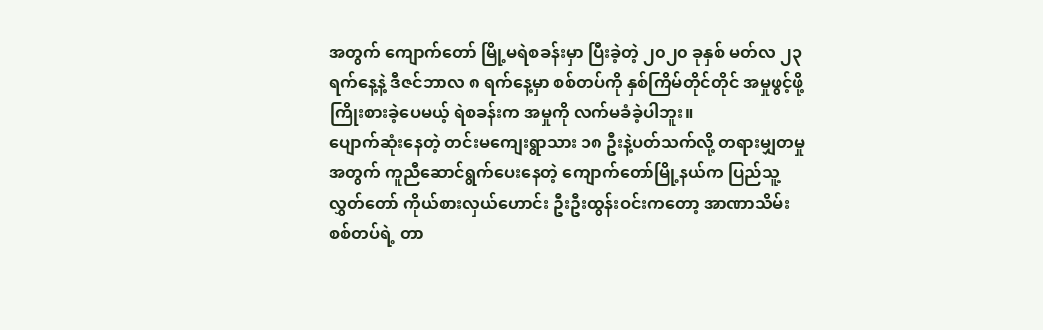အတွက် ကျောက်တော် မြို့မရဲစခန်းမှာ ပြီးခဲ့တဲ့ ၂၀၂၀ ခုနှစ် မတ်လ ၂၃ ရက်နေ့နဲ့ ဒီဇင်ဘာလ ၈ ရက်နေ့မှာ စစ်တပ်ကို နှစ်ကြိမ်တိုင်တိုင် အမှုဖွင့်ဖို့ ကြိုးစားခဲ့ပေမယ့် ရဲစခန်းက အမှုကို လက်မခံခဲ့ပါဘူး။
ပျောက်ဆုံးနေတဲ့ တင်းမကျေးရွာသား ၁၈ ဦးနဲ့ပတ်သက်လို့ တရားမျှတမှုအတွက် ကူညီဆောင်ရွက်ပေးနေတဲ့ ကျောက်တော်မြို့နယ်က ပြည်သူ့လွှတ်တော် ကိုယ်စားလှယ်ဟောင်း ဦးဦးထွန်းဝင်းကတော့ အာဏာသိမ်း စစ်တပ်ရဲ့ တာ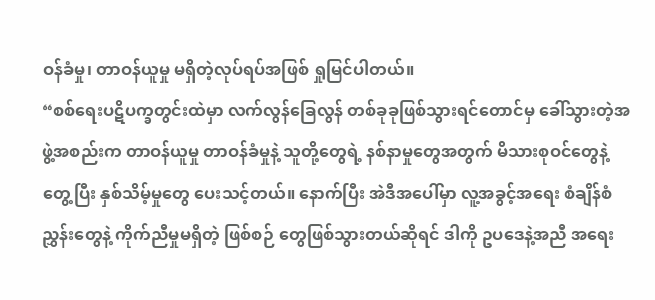ဝန်ခံမှု၊ တာဝန်ယူမှု မရှိတဲ့လုပ်ရပ်အဖြစ် ရှုမြင်ပါတယ်။
“စစ်ရေးပဋိပက္ခတွင်းထဲမှာ လက်လွန်ခြေလွန် တစ်ခုခုဖြစ်သွားရင်တောင်မှ ခေါ်သွားတဲ့အဖွဲ့အစည်းက တာဝန်ယူမှု တာဝန်ခံမှုနဲ့ သူတို့တွေရဲ့ နစ်နာမှုတွေအတွက် မိသားစုဝင်တွေနဲ့တွေ့ပြီး နှစ်သိမ့်မှုတွေ ပေးသင့်တယ်။ နောက်ပြီး အဲဒီအပေါ်မှာ လူ့အခွင့်အရေး စံချိန်စံညွှန်းတွေနဲ့ ကိုက်ညီမှုမရှိတဲ့ ဖြစ်စဉ် တွေဖြစ်သွားတယ်ဆိုရင် ဒါကို ဥပဒေနဲ့အညီ အရေး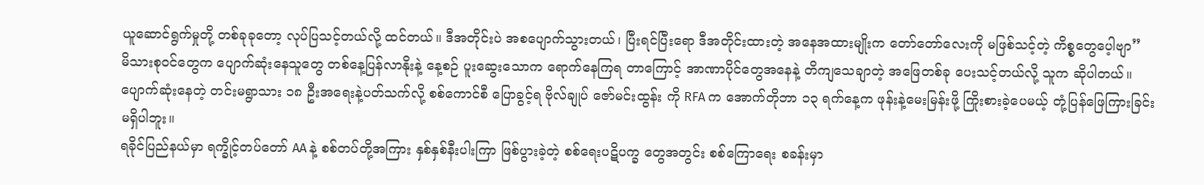ယူဆောင်ရွက်မှုတို့ တစ်ခုခုတော့ လုပ်ပြသင့်တယ်လို့ ထင်တယ်။ ဒီအတိုင်းပဲ အစပျောက်သွားတယ်၊ ပြီးရင်ပြီးရော ဒီအတိုင်းထားတဲ့ အနေအထားမျိုးက တော်တော်လေးကို မဖြစ်သင့်တဲ့ ကိစ္စတွေပေ့ါဗျာ”
မိသားစုဝင်တွေက ပျောက်ဆုံးနေသူတွေ တစ်နေ့ပြန်လာနိုးနဲ့ နေ့စဉ် ပူးဆွေးသောက ရောက်နေကြရ တာကြောင့် အာဏာပိုင်တွေအနေနဲ့ တိကျသေချာတဲ့ အဖြေတစ်ခု ပေးသင့်တယ်လို့ သူက ဆိုပါတယ်။
ပျောက်ဆုံးနေတဲ့ တင်းမရွာသား ၁၈ ဦးအရေးနဲ့ပတ်သက်လို့ စစ်ကောင်စီ ပြောခွင့်ရ ဗိုလ်ချုပ် ဇော်မင်းထွန်း ကို RFA က အောက်တိုဘာ ၁၃ ရက်နေ့က ဖုန်းနဲ့မေးမြန်းဖို့ ကြိုးစားခဲ့ပေမယ့် တုံ့ပြန်ဖြေကြားခြင်း မရှိပါဘူး။
ရခိုင်ပြည်နယ်မှာ ရက္ခိုင့်တပ်တော် AA နဲ့ စစ်တပ်တို့အကြား နှစ်နှစ်နီးပါးကြာ ဖြစ်ပွားခဲ့တဲ့ စစ်ရေးပဋိပက္ခ တွေအတွင်း စစ်ကြောရေး စခန်းမှာ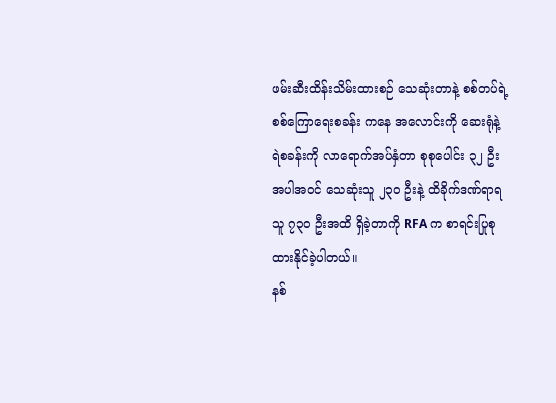ဖမ်းဆီးထိန်းသိမ်းထားစဉ် သေဆုံးတာနဲ့ စစ်တပ်ရဲ့ စစ်ကြောရေးစခန်း ကနေ အလောင်းကို ဆေးရုံနဲ့ ရဲစခန်းကို လာရောက်အပ်နှံတာ စုစုပေါင်း ၃၂ ဦး အပါအဝင် သေဆုံးသူ ၂၃၀ ဦးနဲ့ ထိခိုက်ဒဏ်ရာရသူ ၇၃၀ ဦးအထိ ရှိခဲ့တာကို RFA က စာရင်းပြုစုထားနိုင်ခဲ့ပါတယ်။
နစ်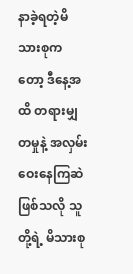နာခဲ့ရတဲ့မိသားစုကတော့ ဒီနေ့အထိ တရားမျှတမှုနဲ့ အလှမ်းဝေးနေကြဆဲဖြစ်သလို သူတို့ရဲ့ မိသားစု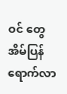ဝင် တွေ အိမ်ပြန်ရောက်လာ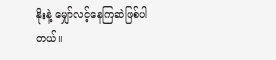နိုးနဲ့ မျှော်လင့်နေကြဆဲဖြစ်ပါတယ်။